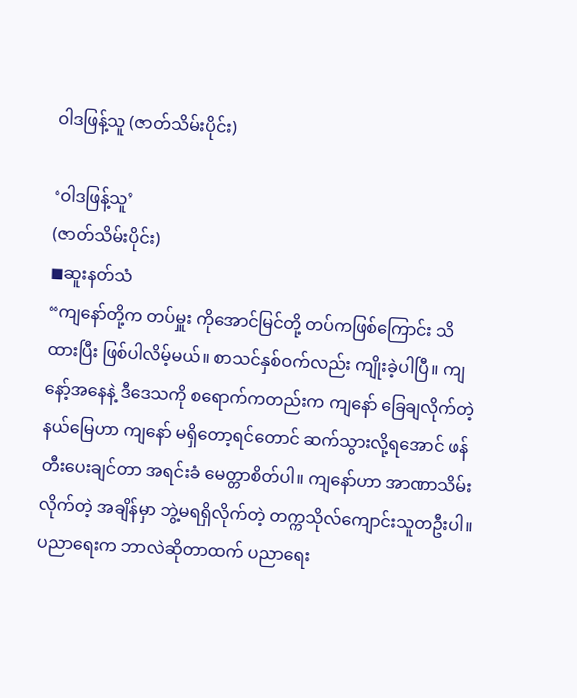ဝါဒဖြန့်သူ (ဇာတ်သိမ်းပိုင်း)

‘ဝါဒဖြန့်သူ’
(ဇာတ်သိမ်းပိုင်း)
◼ဆူးနတ်သံ
“ကျနော်တို့က တပ်မှူး ကိုအောင်မြင်တို့ တပ်ကဖြစ်ကြောင်း သိထားပြီး ဖြစ်ပါလိမ့်မယ်။ စာသင်နှစ်ဝက်လည်း ကျိုးခဲ့ပါပြီ။ ကျနော့်အနေနဲ့ ဒီဒေသကို စရောက်ကတည်းက ကျနော် ခြေချလိုက်တဲ့ နယ်မြေဟာ ကျနော် မရှိတော့ရင်တောင် ဆက်သွားလို့ရအောင် ဖန်တီးပေးချင်တာ အရင်းခံ မေတ္တာစိတ်ပါ။ ကျနော်ဟာ အာဏာသိမ်းလိုက်တဲ့ အချိန်မှာ ဘွဲ့မရရှိလိုက်တဲ့ တက္ကသိုလ်ကျောင်းသူတဦးပါ။ ပညာရေးက ဘာလဲဆိုတာထက် ပညာရေး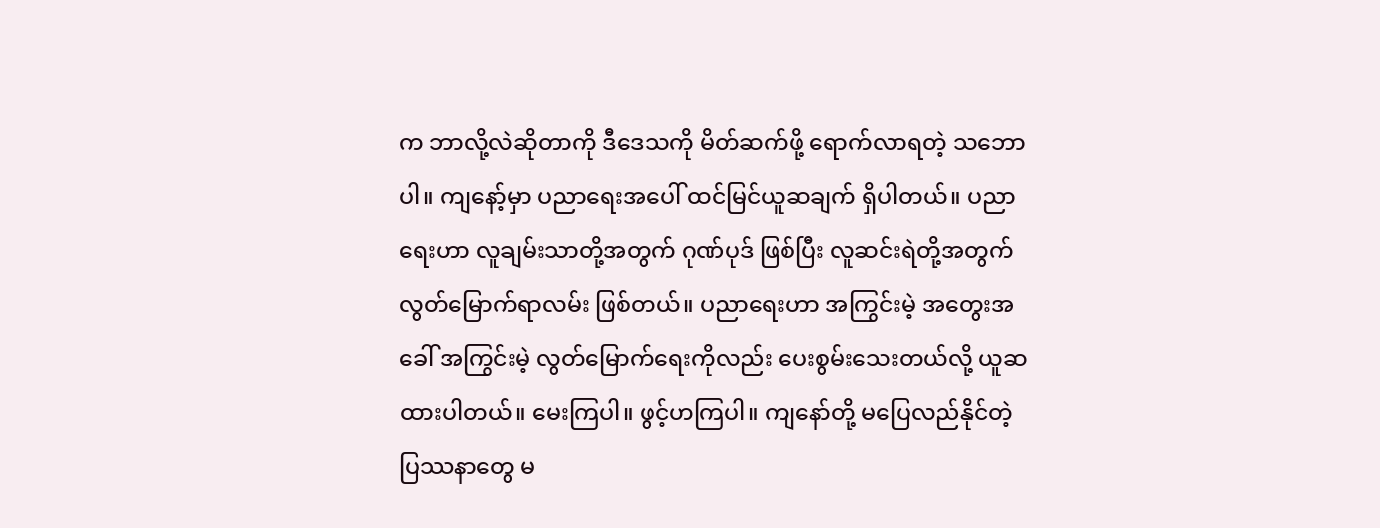က ဘာလို့လဲဆိုတာကို ဒီဒေသကို မိတ်ဆက်ဖို့ ရောက်လာရတဲ့ သဘောပါ။ ကျနော့်မှာ ပညာရေးအပေါ် ထင်မြင်ယူဆချက် ရှိပါတယ်။ ပညာရေးဟာ လူချမ်းသာတို့အတွက် ဂုဏ်ပုဒ် ဖြစ်ပြီး လူဆင်းရဲတို့အတွက် လွတ်မြောက်ရာလမ်း ဖြစ်တယ်။ ပညာရေးဟာ အကြွင်းမဲ့ အတွေးအခေါ် အကြွင်းမဲ့ လွတ်မြောက်ရေးကိုလည်း ပေးစွမ်းသေးတယ်လို့ ယူဆထားပါတယ်။ မေးကြပါ။ ဖွင့်ဟကြပါ။ ကျနော်တို့ မပြေလည်နိုင်တဲ့ ပြဿနာတွေ မ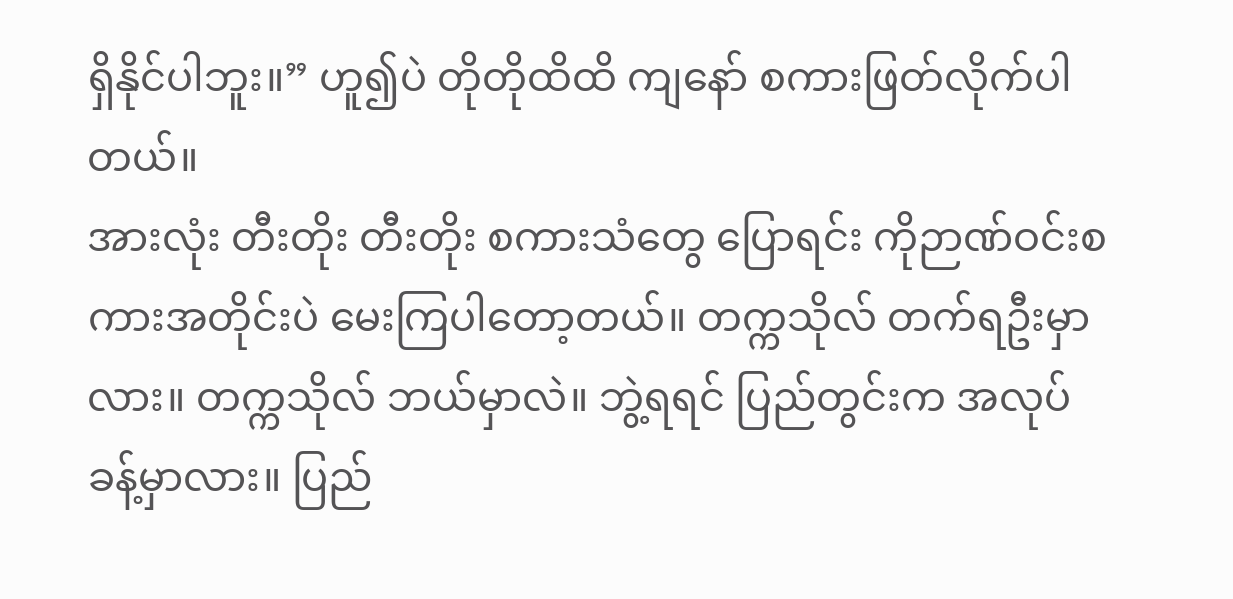ရှိနိုင်ပါဘူး။” ဟူ၍ပဲ တိုတိုထိထိ ကျနော် စကားဖြတ်လိုက်ပါတယ်။
အားလုံး တီးတိုး တီးတိုး စကားသံတွေ ပြောရင်း ကိုဉာဏ်ဝင်းစကားအတိုင်းပဲ မေးကြပါတော့တယ်။ တက္ကသိုလ် တက်ရဦးမှာလား။ တက္ကသိုလ် ဘယ်မှာလဲ။ ဘွဲ့ရရင် ပြည်တွင်းက အလုပ်ခန့်မှာလား။ ပြည်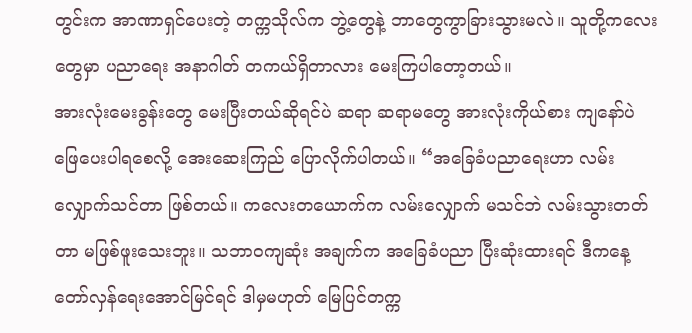တွင်းက အာဏာရှင်ပေးတဲ့ တက္ကသိုလ်က ဘွဲ့တွေနဲ့ ဘာတွေကွာခြားသွားမလဲ။ သူတို့ကလေးတွေမှာ ပညာရေး အနာဂါတ် တကယ်ရှိတာလား မေးကြပါတော့တယ်။
အားလုံးမေးခွန်းတွေ မေးပြီးတယ်ဆိုရင်ပဲ ဆရာ ဆရာမတွေ အားလုံးကိုယ်စား ကျနော်ပဲ ဖြေပေးပါရစေလို့ အေးဆေးကြည် ပြောလိုက်ပါတယ်။ “အခြေခံပညာရေးဟာ လမ်းလျှောက်သင်တာ ဖြစ်တယ်။ ကလေးတယောက်က လမ်းလျှောက် မသင်ဘဲ လမ်းသွားတတ်တာ မဖြစ်ဖူးသေးဘူး။ သဘာဝကျဆုံး အချက်က အခြေခံပညာ ပြီးဆုံးထားရင် ဒီကနေ့ တော်လှန်ရေးအောင်မြင်ရင် ဒါမှမဟုတ် မြေပြင်တက္က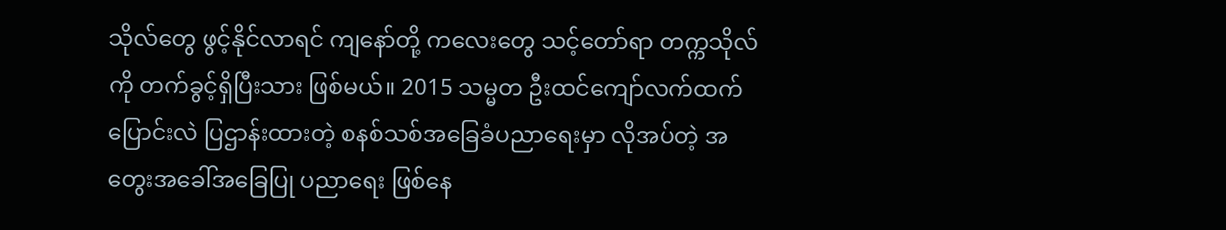သိုလ်တွေ ဖွင့်နိုင်လာရင် ကျနော်တို့ ကလေးတွေ သင့်တော်ရာ တက္ကသိုလ်ကို တက်ခွင့်ရှိပြီးသား ဖြစ်မယ်။ 2015 သမ္မတ ဦးထင်ကျော်လက်ထက် ပြောင်းလဲ ပြဌာန်းထားတဲ့ စနစ်သစ်အခြေခံပညာရေးမှာ လိုအပ်တဲ့ အတွေးအခေါ်အခြေပြု ပညာရေး ဖြစ်နေ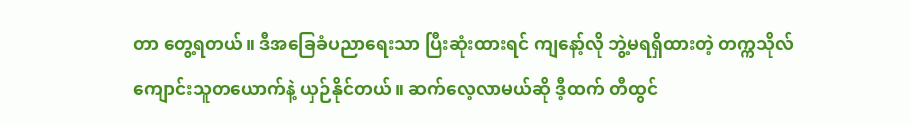တာ တွေ့ရတယ်။ ဒီအခြေခံပညာရေးသာ ပြီးဆုံးထားရင် ကျနော့်လို ဘွဲ့မရရှိထားတဲ့ တက္ကသိုလ်ကျောင်းသူတယောက်နဲ့ ယှဉ်နိုင်တယ်။ ဆက်လေ့လာမယ်ဆို ဒီ့ထက် တီထွင်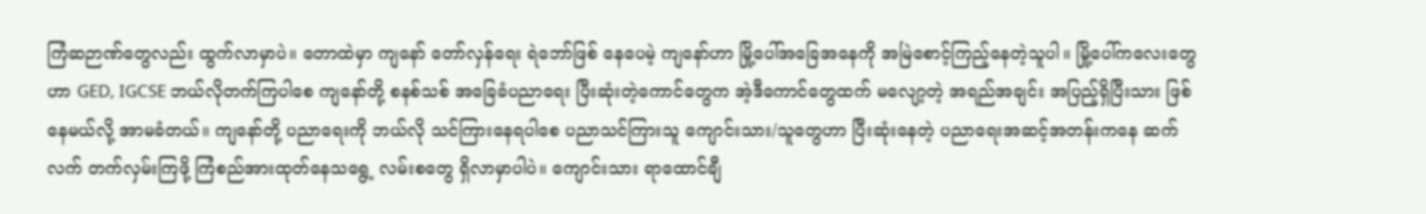ကြံဆဉာဏ်တွေလည်း ထွက်လာမှာပဲ။ တောထဲမှာ ကျနော် တော်လှန်ရေး ရဲဘော်ဖြစ် နေပေမဲ့ ကျနော်ဟာ မြို့ပေါ်အခြေအနေကို အမြဲစောင့်ကြည့်နေတဲ့သူပါ။ မြို့ပေါ်ကလေးတွေဟာ GED, IGCSE ဘယ်လိုတက်ကြပါစေ ကျနော်တို့ စနစ်သစ် အခြေခံပညာရေး ပြီးဆုံးတဲ့ကောင်တွေက အဲ့ဒီကောင်တွေထက် မလျော့တဲ့ အရည်အချင်း အပြည့်ရှိပြီးသား ဖြစ်နေမယ်လို့ အာမခံတယ်။ ကျနော်တို့ ပညာရေးကို ဘယ်လို သင်ကြားနေရပါစေ ပညာသင်ကြားသူ ကျောင်းသား/သူတွေဟာ ပြီးဆုံးနေတဲ့ ပညာရေးအဆင့်အတန်းကနေ ဆက်လက် တက်လှမ်းကြဖို့ ကြံစည်အားထုတ်နေသရွေ့ လမ်းစတွေ ရှိလာမှာပါပဲ။ ကျောင်းသား ရာထောင်ချီ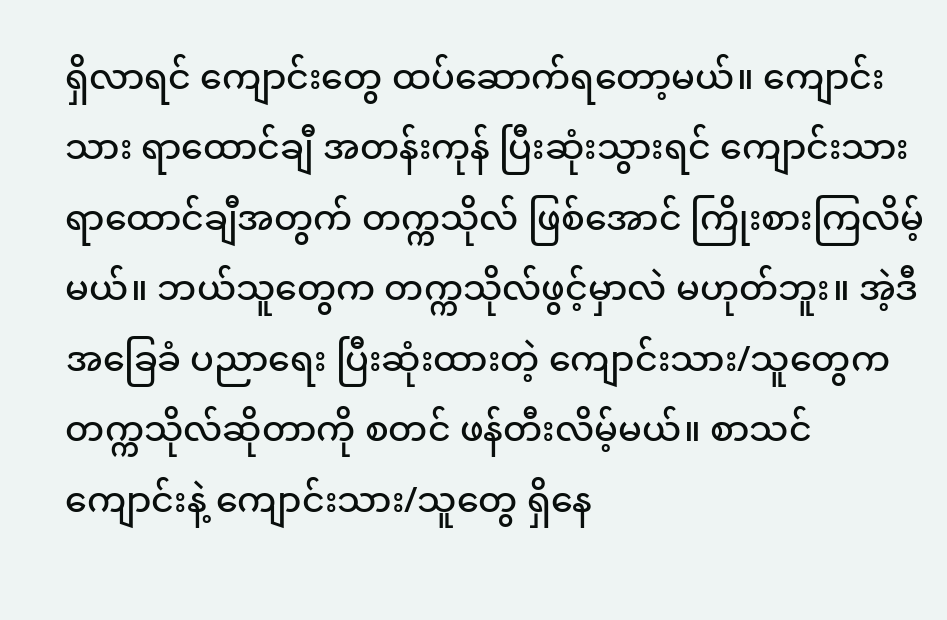ရှိလာရင် ကျောင်းတွေ ထပ်ဆောက်ရတော့မယ်။ ကျောင်းသား ရာထောင်ချီ အတန်းကုန် ပြီးဆုံးသွားရင် ကျောင်းသား ရာထောင်ချီအတွက် တက္ကသိုလ် ဖြစ်အောင် ကြိုးစားကြလိမ့်မယ်။ ဘယ်သူတွေက တက္ကသိုလ်ဖွင့်မှာလဲ မဟုတ်ဘူး။ အဲ့ဒီ အခြေခံ ပညာရေး ပြီးဆုံးထားတဲ့ ကျောင်းသား/သူတွေက တက္ကသိုလ်ဆိုတာကို စတင် ဖန်တီးလိမ့်မယ်။ စာသင်ကျောင်းနဲ့ ကျောင်းသား/သူတွေ ရှိနေ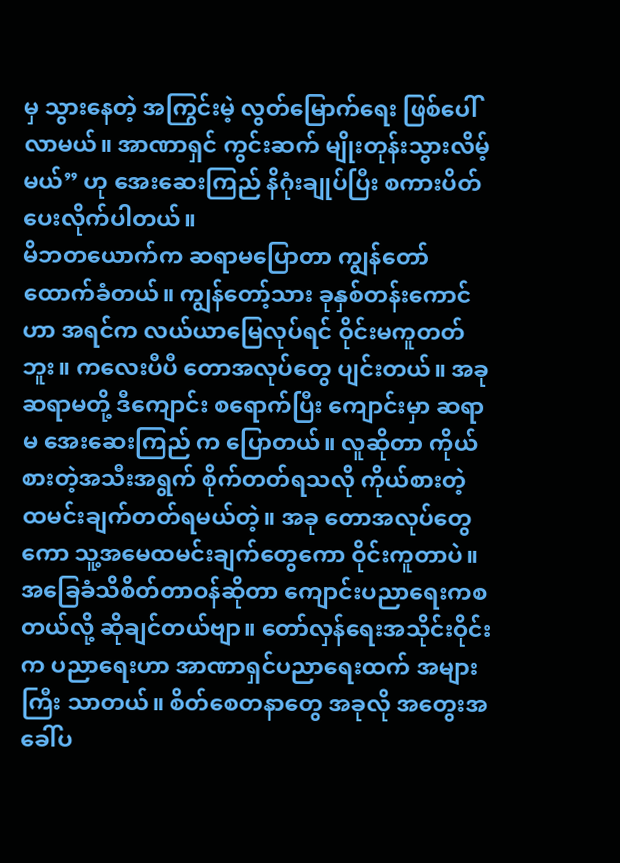မှ သွားနေတဲ့ အကြွင်းမဲ့ လွတ်မြောက်ရေး ဖြစ်ပေါ်လာမယ်။ အာဏာရှင် ကွင်းဆက် မျိုးတုန်းသွားလိမ့်မယ်” ဟု အေးဆေးကြည် နိဂုံးချုပ်ပြီး စကားပိတ်ပေးလိုက်ပါတယ်။
မိဘတယောက်က ဆရာမပြောတာ ကျွန်တော် ထောက်ခံတယ်။ ကျွန်တော့်သား ခုနှစ်တန်းကောင်ဟာ အရင်က လယ်ယာမြေလုပ်ရင် ဝိုင်းမကူတတ်ဘူး။ ကလေးပီပီ တောအလုပ်တွေ ပျင်းတယ်။ အခု ဆရာမ‌တို့ ဒီကျောင်း စရောက်ပြီး ကျောင်းမှာ ဆရာမ အေးဆေးကြည် က ပြောတယ်။ လူဆိုတာ ကိုယ်စားတဲ့အသီးအရွက် စိုက်တတ်ရသလို ကိုယ်စားတဲ့ ထမင်းချက်တတ်ရမယ်တဲ့။ အခု တောအလုပ်တွေကော သူ့အမေထမင်းချက်တွေကော ဝိုင်းကူတာပဲ။ အခြေခံသိစိတ်တာဝန်ဆိုတာ ကျောင်းပညာရေးကစတယ်လို့ ဆိုချင်တယ်ဗျာ။ တော်လှန်ရေးအသိုင်းဝိုင်းက ပညာရေးဟာ အာဏာရှင်ပညာရေးထက် အများကြီး သာတယ်။ စိတ်စေတနာတွေ အခုလို အတွေးအခေါ်ပ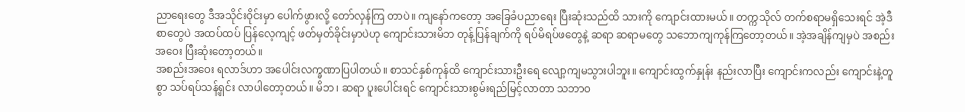ညာရေးတွေ ဒီအသိုင်းဝိုင်းမှာ ပေါက်ဖွားလို့ တော်လှန်ကြ တာပဲ။ ကျနော်ကတော့ အခြေခံပညာရေး ပြီးဆုံးသည်ထိ ‌သားကို ကျောင်းထားမယ်။ တက္ကသိုလ် တက်စရာမရှိသေးရင် အဲ့ဒီစာတွေပဲ အထပ်ထပ် ပြန်လေ့ကျင့် ဖတ်မှတ်ခိုင်းမှာပဲဟု ကျောင်းသားမိဘ တုန့်ပြန်ချက်ကို ရပ်မိရပ်ဖတွေနဲ့ ဆရာ ဆရာမတွေ သဘောကျကုန်ကြတော့တယ်။ အဲ့အချိန်ကျမှပဲ အစည်းအဝေး ပြီးဆုံးတော့တယ်။
အစည်းအဝေး ရလာဒ်ဟာ အပေါင်းလက္ခဏာပြပါတယ်။ စာသင်နှစ်ကုန်ထိ ကျောင်းသားဦးရေ လျော့ကျမသွားပါဘူး။ ကျောင်းထွက်နှုန်း နည်းလာပြီး ကျောင်းကလည်း ကျောင်းနဲ့တူစွာ သပ်ရပ်သန့်ရှင်း လာပါတော့တယ်။ မိဘ၊ ဆရာ ပူးပေါင်းရင် ကျောင်းသားစွမ်းရည်မြင့်လာတာ သဘာဝ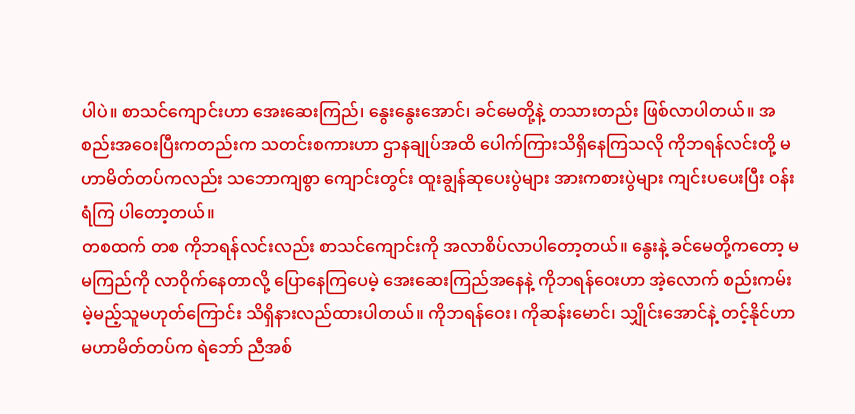ပါပဲ။ စာသင်ကျောင်းဟာ အေးဆေးကြည်၊ နွေးနွေးအောင်၊ ခင်မေတို့နဲ့ တသားတည်း ဖြစ်လာပါတယ်။ အစည်းအဝေးပြီးကတည်းက သတင်းစကားဟာ ဌာနချုပ်အထိ ပေါက်ကြားသိရှိနေကြသလို ကိုဘရန်လင်းတို့ မဟာမိတ်တပ်ကလည်း သဘောကျစွာ ကျောင်းတွင်း ထူးချွန်ဆုပေးပွဲများ အားကစားပွဲများ ကျင်းပပေးပြီး ဝန်းရံကြ ပါတော့တယ်။
တစထက် တစ ကိုဘရန်လင်းလည်း ‌စာသင်ကျောင်းကို အလာစိပ်လာပါတော့တယ်။ နွေးနဲ့ ခင်မေတို့ကတော့ မမကြည်ကို လာဝိုက်နေတာလို့ ပြောနေကြပေမဲ့ အေးဆေးကြည်အနေနဲ့ ကိုဘရန်ဝေးဟာ အဲ့လောက် စည်းကမ်းမဲ့မည့်သူမဟုတ်ကြောင်း သိရှိနားလည်ထားပါတယ်။ ကိုဘရန်ဝေး၊ ကိုဆန်းမောင်၊ သျှိုင်းအောင်နဲ့ တင့်နိုင်ဟာ မဟာမိတ်တပ်က ရဲဘော် ညီအစ်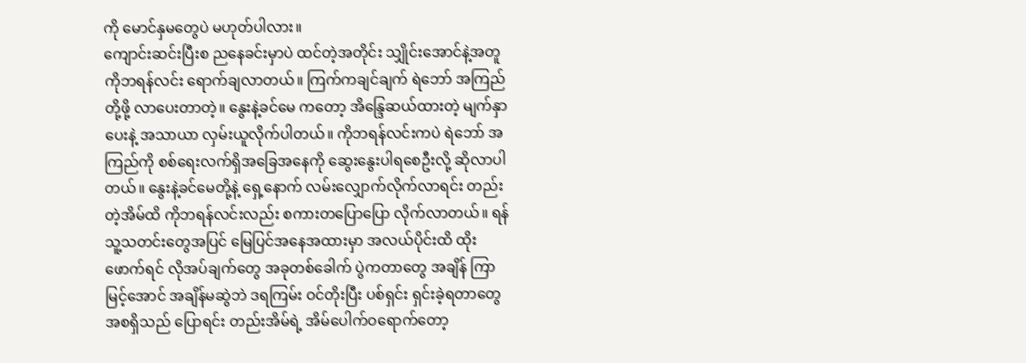ကို မောင်နှမတွေပဲ မဟုတ်ပါလား။
ကျောင်းဆင်းပြီးစ ညနေခင်းမှာပဲ ထင်တဲ့အတိုင်း သျှိုင်းအောင်နဲ့အတူ ကိုဘရန်‌လင်း ရောက်ချလာတယ်။ ကြက်ကချင်ချက် ရဲဘော် အကြည်တို့ဖို့ လာပေးတာတဲ့။ နွေးနဲ့ခင်မေ ကတော့ အိန္ဒြေဆယ်ထားတဲ့ မျက်နှာပေးနဲ့ အသာယာ လှမ်းယူလိုက်ပါတယ်။ ကိုဘရန်လင်းကပဲ ရဲဘော် အကြည်ကို စစ်ရေးလက်ရှိအခြေအနေကို ဆွေးနွေးပါရစေဦးလို့ ဆိုလာပါတယ်။ နွေးနဲ့ခင်မေတို့နဲ့ ရှေ့နောက် လမ်းလျှောက်လိုက်လာရင်း တည်းတဲ့အိမ်ထိ ကိုဘရန်လင်းလည်း စကားတပြောပြော လိုက်လာတယ်။ ရန်သူ့သတင်းတွေအပြင် မြေပြင်အနေအထားမှာ အလယ်ပိုင်းထိ ထိုးဖောက်ရင် လိုအပ်ချက်တွေ အခုတစ်ခေါက် ပွဲကတာတွေ အချိန် ကြာမြင့်အောင် အချိန်မဆွဲဘဲ ဒရကြမ်း ဝင်တိုးပြီး ပစ်ရှင်း ရှင်းခဲ့ရတာတွေ အစရှိသည် ပြောရင်း တည်းအိမ်ရဲ့ အိမ်ပေါက်ဝရောက်တော့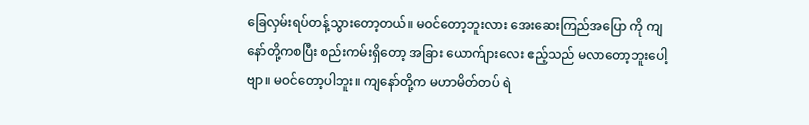ခြေလှမ်းရပ်တန့်သွားတော့တယ်။ မဝင်တော့ဘူးလား အေးဆေးကြည်အပြော ကို ကျနော်တို့ကစပြီး စည်းကမ်းရှိတော့ အခြား ယောက်ျားလေး ဧည့်သည် မလာတော့ဘူးပေါ့ဗျာ။ မဝင်တော့ပါဘူး။ ကျနော်တို့က မဟာမိတ်တပ် ရဲ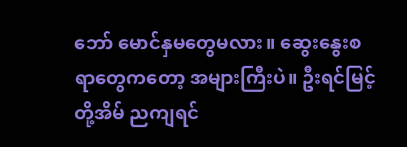ဘော် မောင်နှမတွေမလား။ ဆွေးနွေးစရာတွေကတော့ အများကြီးပဲ။ ဦးရင်မြင့်တို့အိမ် ညကျရင်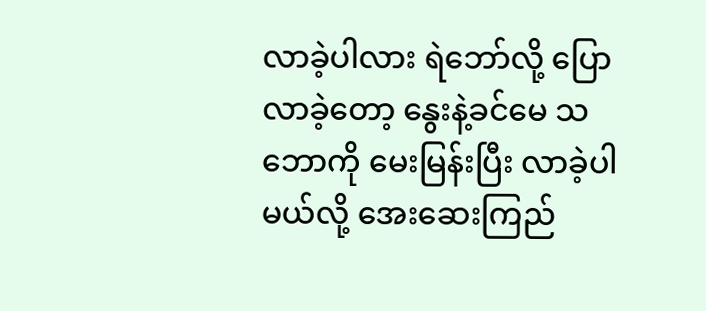လာခဲ့ပါလား ရဲဘော်လို့ ပြောလာခဲ့တော့ နွေးနဲ့ခင်မေ သဘောကို မေးမြန်းပြီး လာခဲ့ပါမယ်လို့ အေးဆေးကြည်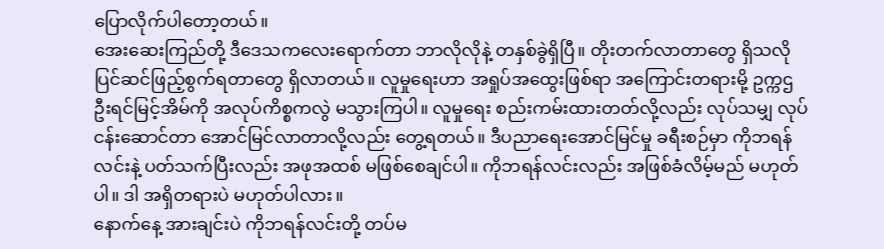ပြောလိုက်ပါတော့တယ်။
အေးဆေးကြည်တို့ ဒီဒေသကလေးရောက်တာ ဘာလိုလိုနဲ့ တနှစ်ခွဲရှိပြီ။ တိုးတက်လာတာတွေ ရှိသလို ပြင်ဆင်ဖြည့်စွက်ရတာတွေ ရှိလာတယ်။ လူမှုရေးဟာ အရှုပ်အထွေးဖြစ်ရာ အကြောင်းတရားမို့ ဥက္ကဌ ဦးရင်မြင့်အိမ်ကို အလုပ်ကိစ္စကလွဲ မသွားကြပါ။ လူမှုရေး စည်းကမ်းထားတတ်လို့လည်း လုပ်သမျှ လုပ်ငန်းဆောင်တာ အောင်မြင်လာတာလို့လည်း တွေ့ရတယ်။ ဒီပညာ‌ရေးအောင်မြင်မှု ခရီးစဉ်မှာ ကိုဘရန်‌ လင်းနဲ့ ပတ်သက်ပြီးလည်း အဖုအထစ် မဖြစ်စေချင်ပါ။ ကိုဘရန်လင်းလည်း အဖြစ်ခံလိမ့်မည် မဟုတ်ပါ။ ဒါ အရှိတရားပဲ မဟုတ်ပါလား။
နောက်နေ့ အားချင်းပဲ ကိုဘရန်လင်းတို့ တပ်မ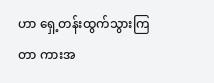ဟာ ရှေ့တန်းထွက်သွားကြတာ ကားအ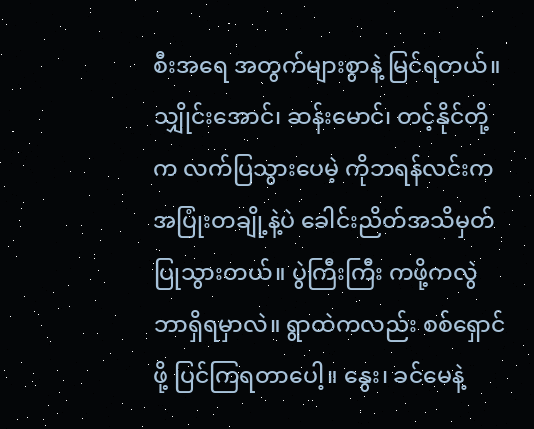စီးအရေ အတွက်များစွာနဲ့ မြင်ရတယ်။ သျှိုင်းအောင်၊ ဆန်းမောင်၊ တင့်နိုင်တို့က လက်ပြသွားပေမဲ့ ကိုဘရန်လင်းက အပြုံးတချို့နဲ့ပဲ ခေါင်းညိတ်အသိမှတ်ပြုသွားတယ်။ ပွဲကြီးကြီး ကဖို့ကလွဲ ဘာရှိရမှာလဲ။ ရွာထဲကလည်း စစ်ရှောင်ဖို့ ပြင်ကြရတာပေါ့။ နွေး၊ ခင်မေနဲ့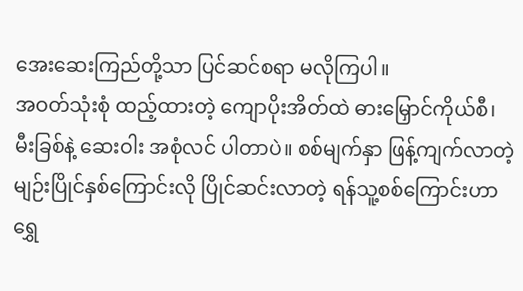အေးဆေးကြည်တို့သာ ပြင်ဆင်စရာ မလိုကြပါ။
အဝတ်သုံးစုံ ထည့်ထားတဲ့ ကျောပိုးအိတ်ထဲ ဓားမြှောင်ကိုယ်စီ၊ မီးခြစ်နဲ့ ဆေးဝါး အစုံလင် ပါတာပဲ။ စစ်မျက်နှာ ဖြန့်ကျက်လာတဲ့ မျဉ်းပြိုင်နှစ်ကြောင်းလို ပြိုင်ဆင်းလာတဲ့ ရန်သူ့စစ်ကြောင်းဟာ ရွှေ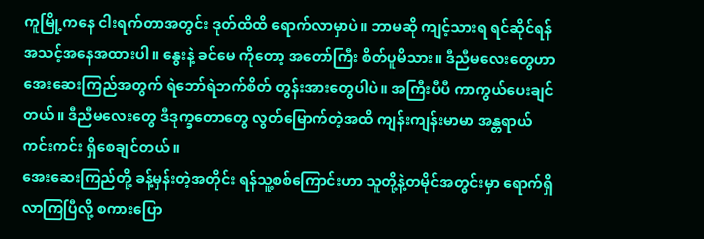ကူမြို့ကနေ ငါးရက်တာအတွင်း ဒုတ်ထိထိ ရောက်လာမှာပဲ။ ဘာမဆို ကျင့်သားရ ရင်ဆိုင်ရန် အသင့်အနေအထားပါ။ နွေးနဲ့ ခင်မေ ကိုတော့ အတော်ကြီး စိတ်ပူမိသား။ ဒီညီမလေးတွေဟာ အေးဆေးကြည်အတွက် ရဲဘော်ရဲဘက်စိတ် တွန်းအားတွေပါပဲ။ အကြီးပီပီ ကာကွယ်ပေးချင်တယ်။ ဒီညီမလေးတွေ ဒီဒုက္ခတောတွေ လွတ်မြောက်တဲ့အထိ ကျန်းကျန်းမာမာ အန္တရာယ်ကင်းကင်း ရှိစေချင်တယ်။
အေးဆေးကြည်တို့ ခန့်မှန်းတဲ့အတိုင်း ရန်သူ့စစ်ကြောင်းဟာ သူတို့နဲ့တမိုင်အတွင်းမှာ ရောက်ရှိလာကြပြီလို့ စကားပြော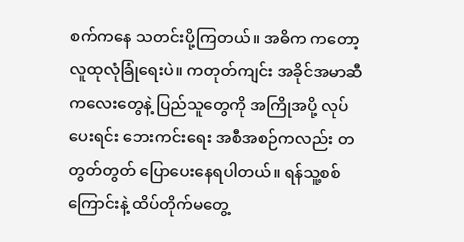စက်ကနေ သတင်းပို့ကြတယ်။ အဓိက ကတော့ လူထုလုံခြုံရေးပဲ။ ကတုတ်ကျင်း အခိုင်အမာဆီ ကလေးတွေနဲ့ ပြည်သူတွေကို အကြိုအပို့ လုပ်ပေးရင်း ဘေးကင်းရေး အစီအစဉ်ကလည်း တတွတ်တွတ် ပြောပေးနေရပါတယ်။ ရန်သူ့စစ်ကြောင်းနဲ့ ထိပ်တိုက်မတွေ့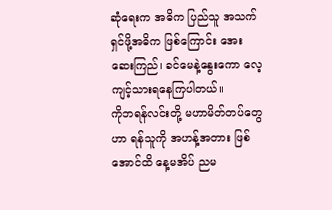ဆုံရေးက အဓိက ပြည်သူ အသက်ရှင်ဖို့အဓိက ‌ဖြစ်ကြောင်း အေးဆေးကြည်၊ ခင်မေနဲ့နွေးကော လေ့ကျင့်သားရနေကြပါတယ်။
ကိုဘရန်လင်းတို့ မဟာမိတ်တပ်တွေဟာ ရန်သူကို အဟန့်အတား ဖြစ်အောင်ထိ နေ့မအိပ် ညမ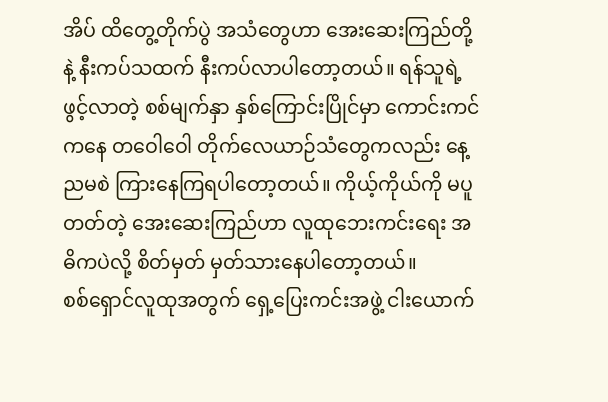အိပ် ထိတွေ့တိုက်ပွဲ အသံတွေဟာ အေးဆေးကြည်တို့နဲ့ နီးကပ်သထက် နီးကပ်လာပါတော့တယ်။ ရန်သူရဲ့ ဖွင့်လာတဲ့ စစ်မျက်နှာ နှစ်ကြောင်းပြိုင်မှာ ကောင်းကင်ကနေ တဝေါဝေါ တိုက်လေယာဉ်သံတွေကလည်း နေ့ညမစဲ ကြားနေကြရပါတော့တယ်။ ကိုယ့်ကိုယ်ကို မပူတတ်တဲ့ အေးဆေးကြည်ဟာ လူထုဘေးကင်းရေး အဓိကပဲလို့ စိတ်မှတ် မှတ်သားနေပါတော့တယ်။
စစ်ရှောင်လူထုအတွက် ရှေ့ပြေးကင်းအဖွဲ့ ငါးယောက်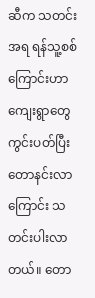ဆီက သတင်းအရ ရန်သူ့စစ်ကြောင်းဟာ ကျေးရွာတွေ ကွင်းပတ်ပြီး တောနင်းလာကြောင်း သတင်းပါးလာတယ်။ တော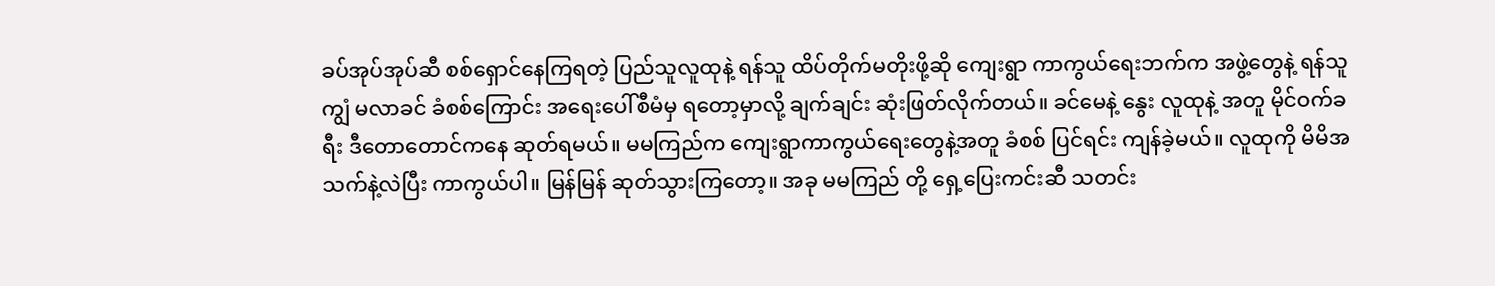ခပ်အုပ်အုပ်ဆီ စစ်ရှောင်နေကြရတဲ့ ပြည်သူလူထုနဲ့ ရန်သူ ထိပ်တိုက်မတိုးဖို့ဆို ကျေးရွာ ကာကွယ်ရေးဘက်က အဖွဲ့တွေနဲ့ ရန်သူကျွံ မလာခင် ခံစစ်ကြောင်း အရေးပေါ်စီမံမှ ရတော့မှာလို့ ချက်ချင်း ဆုံးဖြတ်လိုက်တယ်။ ခင်မေနဲ့ နွေး လူထုနဲ့ အတူ မိုင်ဝက်ခရီး ဒီတောတောင်ကနေ ဆုတ်ရမယ်။ မမကြည်က ကျေးရွာကာကွယ်ရေးတွေနဲ့အတူ ခံစစ် ပြင်ရင်း ကျန်ခဲ့မယ်။ လူထုကို မိမိအသက်နဲ့လဲပြီး ကာကွယ်ပါ။ မြန်မြန် ဆုတ်သွားကြတော့။ အခု မမကြည် တို့ ရှေ့ပြေးကင်းဆီ သတင်း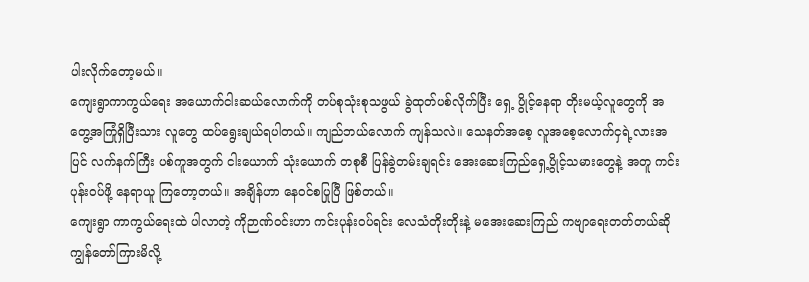ပါးလိုက်တော့မယ်။
ကျေးရွာကာကွယ်ရေး အယောက်ငါးဆယ်လောက်ကို တပ်စုသုံးစုသဖွယ် ခွဲထုတ်ပစ်လိုက်ပြီး ရှေ့ ပွိုင့်နေရာ တိုးမယ့်လူတွေကို အတွေ့အကြုံရှိပြီးသား လူတွေ ထပ်ရွေးချယ်ရပါတယ်။ ကျည်ဘယ်လောက် ကျန်သလဲ။ သေနတ်အစေ့ လူအစေ့လောက်ငှရဲ့လားအပြင် လက်နက်ကြီး ပစ်ကူအတွက် ငါးယောက် သုံးယောက် တစုစီ ပြန်ခွဲတမ်းချရင်း အေးဆေးကြည်ရှေ့ပွိုင့်သမားတွေနဲ့ အတူ ကင်းပုန်းဝပ်ဖို့ နေရာယူ ကြတော့တယ်။ အချိန်ဟာ နေဝင်စပြုပြီ ဖြစ်တယ်။
ကျေးရွာ ကာကွယ်ရေးထဲ ပါလာတဲ့ ကိုဉာဏ်ဝင်းဟာ ကင်းပုန်းဝပ်ရင်း လေသံတိုးတိုးနဲ့ ‌မအေးဆေးကြည် ကဗျာရေးတတ်တယ်ဆို ကျွန်တော်ကြားမိလို့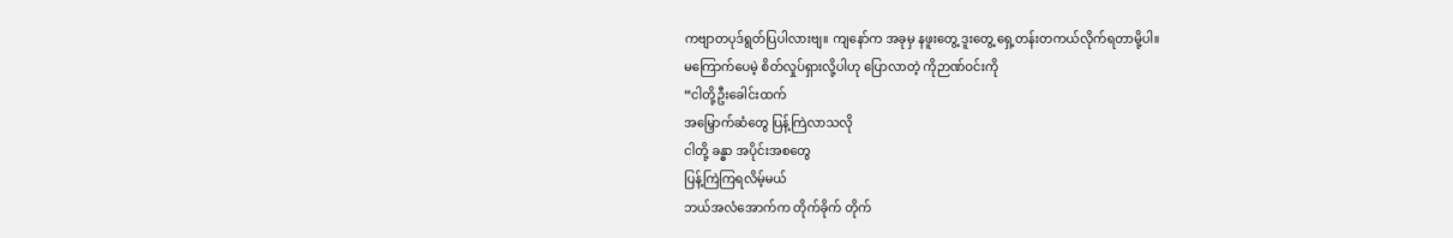ကဗျာတပုဒ်ရွတ်ပြပါလားဗျ။ ကျနော်က အခုမှ နဖူးတွေ့ ဒူးတွေ့ ရှေ့တန်းတကယ်လိုက်ရတာမို့ပါ။
မကြောက်ပေမဲ့ စိတ်လှုပ်ရှားလို့ပါဟု ပြောလာတဲ့ ကိုဉာဏ်ဝင်းကို
“ငါတို့ဦးခေါင်းထက်
အမြှောက်ဆံတွေ ပြန့်ကြဲလာသလို
ငါတို့ ခန္ဓာ အပိုင်းအစတွေ
ပြန့်ကြဲကြရလိမ့်မယ်
ဘယ်အလံအောက်က တိုက်ခိုက် တိုက်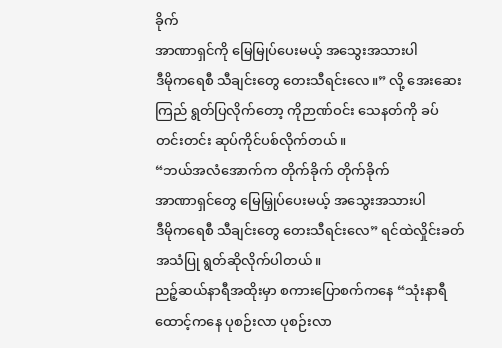ခိုက်
အာဏာရှင်ကို မြေမြုပ်ပေးမယ့် အသွေးအသားပါ
ဒီမိုကရေစီ သီချင်းတွေ တေးသီရင်းလေ။” လို့ အေးဆေးကြည် ရွတ်ပြလိုက်တော့ ကိုဉာဏ်ဝင်း သေနတ်ကို ခပ်တင်းတင်း ဆုပ်ကိုင်ပစ်လိုက်တယ်။
“ဘယ်အလံအောက်က တိုက်ခိုက် တိုက်ခိုက်
အာဏာရှင်တွေ မြေမြှုပ်ပေးမယ့် အသွေးအသားပါ
ဒီမိုကရေစီ သီချင်းတွေ တေးသီရင်းလေ” ရင်ထဲလှိုင်းခတ်အသံပြု ရွတ်ဆိုလိုက်ပါတယ်။
ညဉ့်ဆယ်နာရီအထိုးမှာ စကားပြောစက်ကနေ “သုံးနာရီထောင့်ကနေ ပုစဉ်းလာ ပုစဉ်းလာ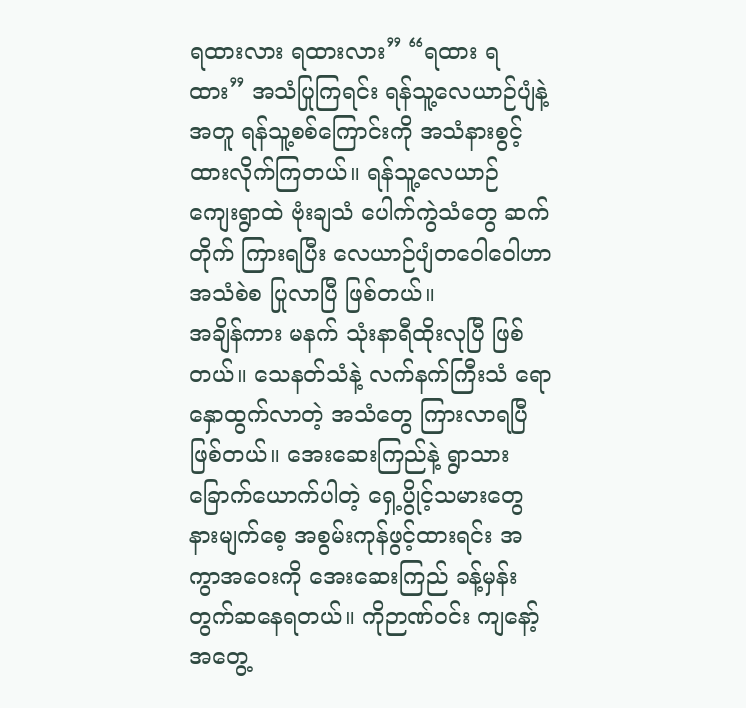ရထားလား ရထားလား” “ရထား ရထား” အသံပြုကြရင်း ရန်သူ့လေယာဉ်ပျံနဲ့အတူ ရန်သူ့စစ်ကြောင်းကို အသံနားစွင့်ထားလိုက်ကြတယ်။ ရန်သူ့လေယာဉ် ကျေးရွာထဲ ဗုံးချသံ ပေါက်ကွဲသံတွေ ဆက်တိုက် ကြားရပြီး လေယာဉ်ပျံတဝေါဝေါဟာ အသံစဲစ ပြုလာပြီ ဖြစ်တယ်။
အချိန်ကား မနက် သုံးနာရီထိုးလုပြီ ဖြစ်တယ်။ သေနတ်သံနဲ့ လက်နက်ကြီးသံ ရောနှောထွက်လာတဲ့ အသံတွေ ကြားလာရပြီ ဖြစ်တယ်။ အေးဆေးကြည်နဲ့ ရွာသား ခြောက်ယောက်ပါတဲ့ ရှေ့ပွိုင့်သမားတွေ နားမျက်စေ့ အစွမ်းကုန်ဖွင့်ထားရင်း အကွာအဝေးကို အေးဆေးကြည် ခန့်မှန်း တွက်ဆနေရတယ်။ ကိုဉာဏ်ဝင်း ကျနော့် အတွေ့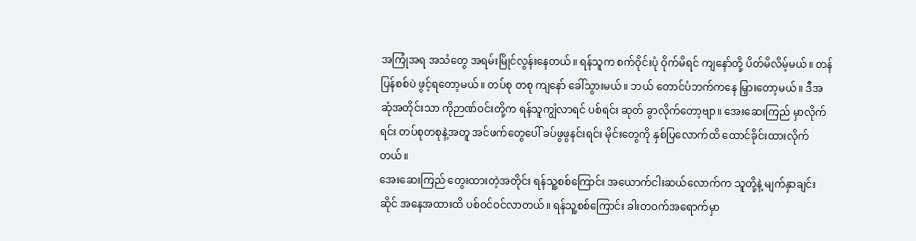အကြုံအရ အသံတွေ အရမ်းမြိုင်လွန်းနေတယ်။ ရန်သူက စက်ဝိုင်းပုံ ဝိုက်မိရင် ကျနော်တို့ ပိတ်မိလိမ့်မယ်။ တန်ပြန်စစ်ပဲ ဖွင့်ရတော့မယ်။ တပ်စု တစု ကျနော် ခေါ်သွားမယ်။ ဘယ် တောင်ပံဘက်ကနေ မြှားတော့မယ်။ ဒီအဆုံအတိုင်းသာ ကိုဉာဏ်ဝင်းတို့က ရန်သူကျွံလာရင် ပစ်ရင်း ဆုတ် ခွာလိုက်တော့ဗျာ။ အေးဆေးကြည် မှာလိုက်ရင်း တပ်စုတစုနဲ့အတူ အင်ဖက်တွေပေါ် ခပ်ဖွဖွနင်းရင်း မိုင်းတွေကို နှစ်ပြလောက်ထိ ထောင်ခိုင်းထားလိုက်တယ်။
အေးဆေးကြည် တွေးထားတဲ့အတိုင်း ရန်သူ့စစ်ကြောင်း အ‌ယောက်ငါးဆယ်လောက်က သူတို့နဲ့ မျက်နှာချင်းဆိုင် အနေအထားထိ ပစ်ဝင်ဝင်လာတယ်။ ရန်သူ့စစ်ကြောင်း ခါးတဝက်အရောက်မှာ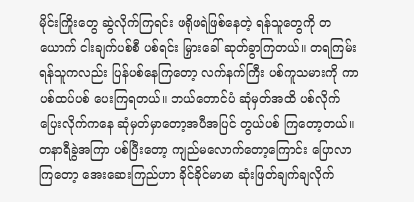မိုင်းကြိုး‌တွေ ဆွဲလိုက်ကြရင်း ဖရိုဖရဲဖြစ်နေတဲ့ ရန်သူတွေကို တယောက် ငါးချက်ပစ်စီ ပစ်ရင်း မြှားခေါ် ဆုတ်ခွာကြတယ်။ တရကြမ်း ရန်သူကလည်း ပြန်ပစ်နေကြတော့ လက်နက်ကြီး ပစ်ကူသမားကို ကာပစ်ထပ်ပစ် ပေးကြရတယ်။ ဘယ်တောင်ပံ ဆုံမှတ်အထိ ပစ်လိုက် ပြေးလိုက်ကနေ ဆုံမှတ်မှာတော့အပီအပြင် တွယ်ပစ် ကြတော့တယ်။
တနာရီခွဲအကြာ ပစ်ပြီးတော့ ကျည်မလောက်တော့ကြောင်း ပြောလာကြတော့ အေးဆေးကြည်ဟာ ခိုင်ခိုင်မာမာ ဆုံးဖြတ်ချက်ချလိုက်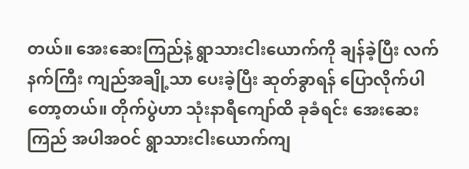တယ်။ အေးဆေးကြည်နဲ့ ရွာသားငါးယောက်ကို ချန်ခဲ့ပြီး လက်နက်ကြီး ကျည်အချို့သာ ပေးခဲ့ပြီး ဆုတ်ခွာရန် ပြောလိုက်ပါတော့တယ်။ တိုက်ပွဲဟာ သုံးနာရီကျော်ထိ ခုခံရင်း အေးဆေးကြည် အပါအဝင် ရွာသားငါးယောက်ကျ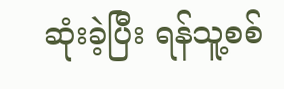ဆုံးခဲ့ပြီး ရန်သူ့စစ်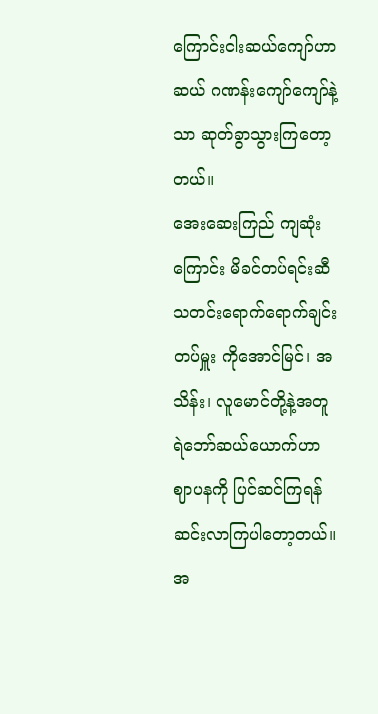ကြောင်းငါးဆယ်ကျော်ဟာ ဆယ် ဂဏန်းကျော်ကျော်နဲ့သာ ဆုတ်ခွာသွားကြတော့တယ်။
အေးဆေးကြည် ကျဆုံးကြောင်း မိခင်တပ်ရင်းဆီ သတင်းရောက်ရောက်ချင်း တပ်မှူး ကိုအောင်မြင်၊ အသိန်း၊ လူမောင်တို့နဲ့အတူ ရဲဘော်ဆယ်ယောက်ဟာ ဈာပနကို ပြင်ဆင်ကြရန် ဆင်းလာကြပါတော့တယ်။
အ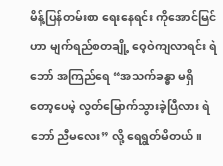မိန့်ပြန်တမ်းစာ ‌ရေးနေရင်း ကိုအောင်မြင်ဟာ မျက်ရည်စတချို့ ဝေ့ဝဲကျလာရင်း ရဲဘော် အကြည်ရေ “အသက်ခန္ဓာ မရှိတော့ပေမဲ့ လွတ်မြောက်သွားခဲ့ပြီလား ရဲဘော် ညီမလေး” လို့ ရေရွတ်မိတယ်။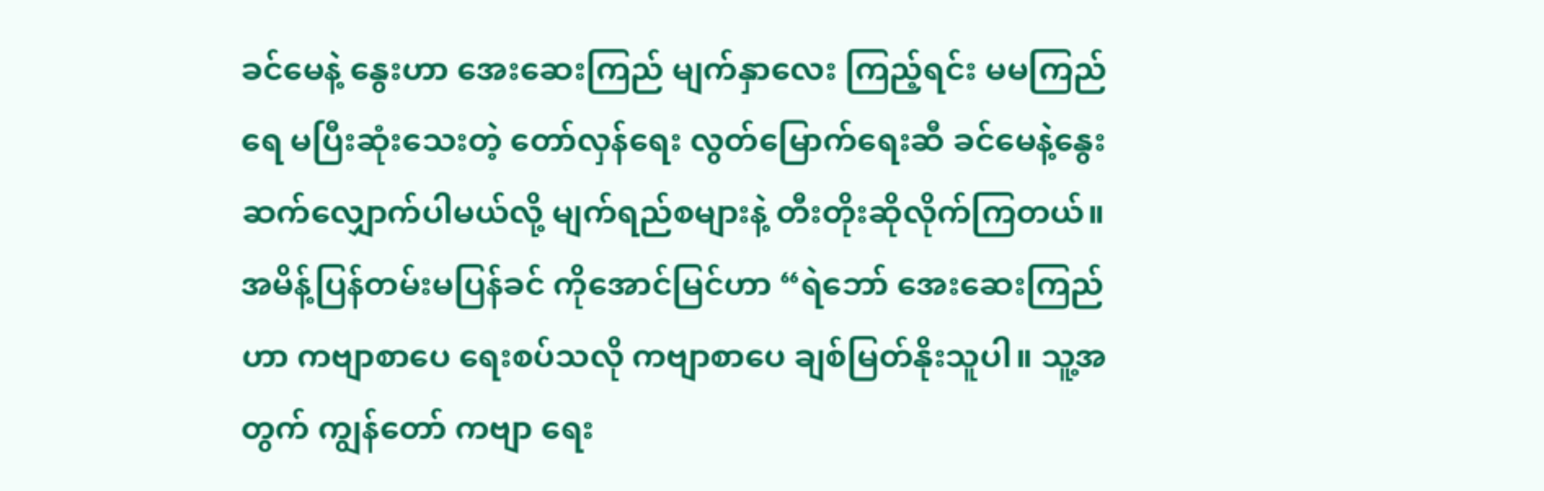ခင်မေနဲ့ နွေးဟာ အေးဆေးကြည် မျက်နှာလေး ကြည့်ရင်း မမကြည်ရေ မပြီးဆုံးသေးတဲ့ တော်လှန်ရေး လွတ်မြောက်ရေးဆီ ခင်မေနဲ့နွေး ဆက်လျှောက်ပါမယ်လို့ မျက်ရည်စများနဲ့ တီးတိုးဆိုလိုက်ကြတယ်။
အမိန့်ပြန်တမ်းမပြန်ခင် ကိုအောင်မြင်ဟာ “ရဲဘော် အေးဆေးကြည်ဟာ ကဗျာစာပေ ရေးစပ်သလို ကဗျာစာပေ ချစ်မြတ်နိုးသူပါ။ သူ့အတွက် ကျွန်တော် ကဗျာ ရေး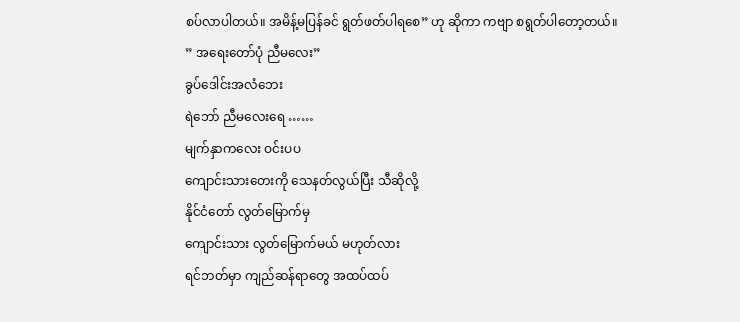စပ်လာပါတယ်။ အမိန့်မပြန်ခင် ရွတ်ဖတ်ပါရစေ” ဟု ဆိုကာ ကဗျာ စရွတ်ပါတော့တယ်။
” အရေးတော်ပုံ ညီမလေး”
ခွပ်ဒေါင်းအလံဘေး
ရဲဘော် ညီမလေးရေ ……
မျက်နှာကလေး ဝင်းပပ
ကျောင်းသားတေးကို သေနတ်လွယ်ပြီး သီဆိုလို့
နိုင်ငံတော် လွတ်မြောက်မှ
ကျောင်းသား လွတ်မြောက်မယ် မဟုတ်လား
ရင်ဘတ်မှာ ကျည်ဆန်ရာတွေ အထပ်ထပ်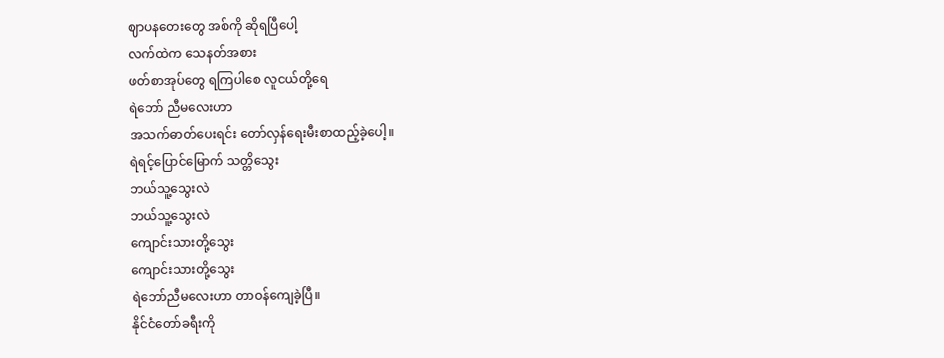ဈာပနတေးတွေ အစ်ကို ဆိုရပြီပေါ့
လက်ထဲက သေနတ်အစား
ဖတ်စာအုပ်တွေ ရကြပါစေ လူငယ်တို့ရေ
ရဲဘော် ညီမလေးဟာ
အသက်ဓာတ်ပေးရင်း တော်လှန်ရေးမီးစာထည့်ခဲ့ပေါ့။
ရဲရင့်ပြောင်မြောက် သတ္တိသွေး
ဘယ်သူ့သွေးလဲ
ဘယ်သူ့သွေးလဲ
ကျောင်းသားတို့သွေး
ကျောင်းသားတို့သွေး
ရဲဘော်ညီမလေးဟာ တာဝန်ကျေခဲ့ပြီ။
နိုင်ငံတော်ခရီးကို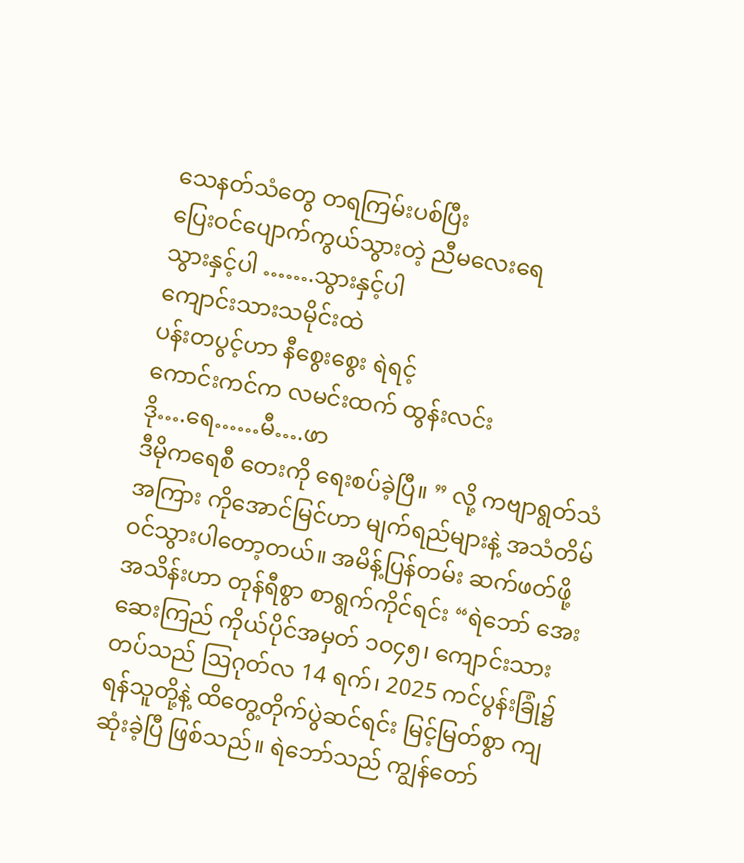သေနတ်သံတွေ တရကြမ်းပစ်ပြီး
ပြေးဝင်ပျောက်ကွယ်သွားတဲ့ ညီမလေးရေ
သွားနှင့်ပါ …….သွားနှင့်ပါ
ကျောင်းသားသမိုင်းထဲ
ပန်းတပွင့်ဟာ နီစွေးစွေး ရဲရင့် ‌
ကောင်းကင်က လမင်းထက် ထွန်းလင်း
ဒို….ရေ……မီ….ဖာ
ဒီမိုကရေစီ တေးကို ရေးစပ်ခဲ့ပြီ။ ” လို့ ကဗျာရွတ်သံအကြား ကိုအောင်မြင်ဟာ မျက်ရည်များနဲ့ အသံတိမ်ဝင်သွားပါတော့တယ်။ အမိန့်ပြန်တမ်း ဆက်ဖတ်ဖို့ အသိန်းဟာ တုန်ရီစွာ စာရွက်ကိုင်ရင်း “ရဲဘော် အေးဆေးကြည် ကိုယ်ပိုင်အမှတ် ၁ဝ၄၅၊ ကျောင်းသားတပ်သည် ဩဂုတ်လ 14 ရက်၊ 2025 ကင်ပွန်းခြုံ၌ ရန်သူတို့နဲ့ ထိတွေ့တိုက်ပွဲဆင်ရင်း မြင့်မြတ်စွာ ကျဆုံးခဲ့ပြီ ဖြစ်သည်။ ရဲဘော်သည် ကျွန်တော်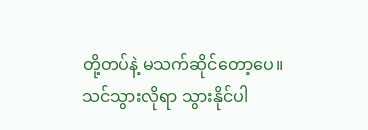တို့တပ်နဲ့ မသက်ဆိုင်တော့ပေ။ သင်သွားလိုရာ သွားနိုင်ပါ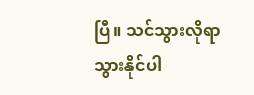ပြီ။ သင်သွားလိုရာ သွားနိုင်ပါ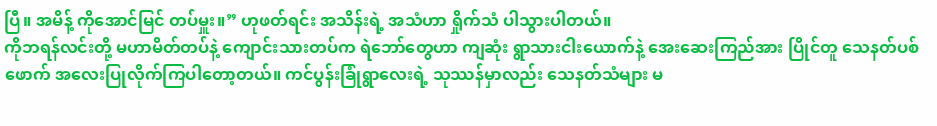ပြီ။ အမိန့် ကိုအောင်မြင် တပ်မှူး။” ဟုဖတ်ရင်း အသိန်းရဲ့ အသံဟာ ရှိုက်သံ ပါသွားပါတယ်။
ကိုဘရန်လင်းတို့ မဟာမိတ်တပ်နဲ့ ကျောင်းသားတပ်က ရဲဘော်တွေဟာ ကျဆုံး ရွာသားငါးယောက်နဲ့ အေးဆေးကြည်အား ပြိုင်တူ သေနတ်ပစ်ဖောက် အလေးပြုလိုက်ကြပါတော့တယ်။ ကင်ပွန်းခြုံရွာလေးရဲ့ သုဿန်မှာလည်း သေနတ်သံများ မ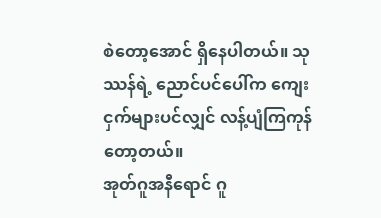စဲတော့အောင် ရှိနေပါတယ်။ သုဿန်ရဲ့ ညောင်ပင်ပေါ်က ကျေးငှက်များပင်လျှင် လန့်ပျံကြကုန်တော့တယ်။
အုတ်ဂူအနီရောင် ဂူ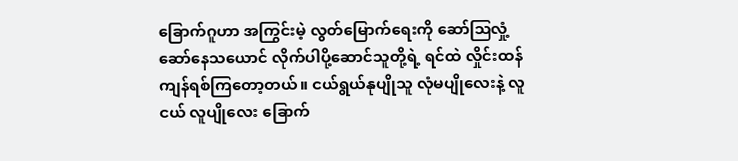ခြောက်ဂူဟာ အကြွင်းမဲ့ လွတ်မြောက်ရေးကို ဆော်ဩလှုံ့ဆော်နေသယောင် လိုက်ပါပို့ဆောင်သူတို့ရဲ့ ရင်ထဲ လှိုင်းထန်ကျန်ရစ်ကြတော့တယ်။ ငယ်ရွယ်နုပျိုသူ လုံမပျိုလေးနဲ့ လူငယ် လူပျိုလေး ‌ခြောက်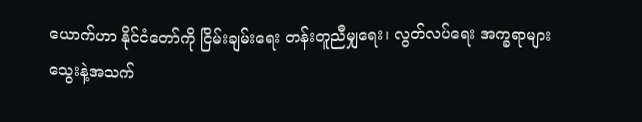ယောက်ဟာ နိုင်ငံတော်ကို ငြိမ်းချမ်းရေး တန်းတူညီမျှရေး၊ လွတ်လပ်ရေး အက္ခရာများ သွေးနဲ့အသက်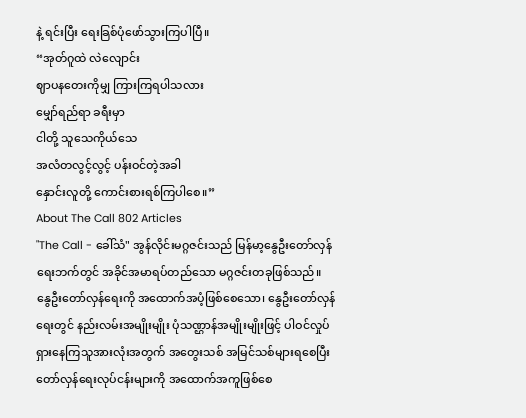နဲ့ ရင်းပြီး ရေးခြစ်ပုံဖော်သွားကြပါပြီ။
“အုတ်ဂူထဲ လဲလျောင်း
ဈာပနတေးကိုမျှ ကြားကြရပါသလား
မျှော်ရည်ရာ ခရီးမှာ
ငါတို့ သူသေကိုယ်သေ
အလံတလွင့်လွင့် ပန်းဝင်တဲ့အခါ
နှောင်းလူတို့ ကောင်းစားရစ်ကြပါစေ။”
About The Call 802 Articles
"The Call - ခေါ်သံ" အွန်လိုင်းမဂ္ဂဇင်းသည် မြန်မာ့နွေဦးတော်လှန်ရေးဘက်တွင် အခိုင်အမာရပ်တည်သော မဂ္ဂဇင်းတခုဖြစ်သည်။ နွေဦးတော်လှန်ရေးကို အထောက်အပံ့ဖြစ်စေသော၊ နွေဦးတော်လှန်ရေးတွင် နည်းလမ်းအမျိုးမျိုး ပုံသဏ္ဌာန်အမျိုးမျိုးဖြင့် ပါဝင်လှုပ်ရှားနေကြသူအားလုံးအတွက် အတွေးသစ် အမြင်သစ်များရစေပြီး တော်လှန်ရေးလုပ်ငန်းများကို အထောက်အကူဖြစ်စေ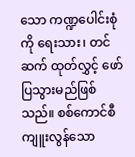သော ကဏ္ဍပေါင်းစုံကို ရေးသား၊ တင်ဆက် ထုတ်လွှင့် ဖော်ပြသွားမည်ဖြစ်သည်။ စစ်ကောင်စီ ကျူးလွန်သော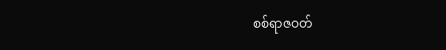စစ်ရာဇဝတ်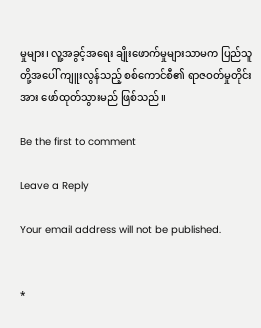မှုများ၊ လူ့အခွင့်အရေး ချိုးဖောက်မှုများသာမက ပြည်သူတို့အပေါ် ကျူးလွန်သည့် စစ်ကောင်စီ၏ ရာဇဝတ်မှုတိုင်းအား ဖော်ထုတ်သွားမည် ဖြစ်သည်။

Be the first to comment

Leave a Reply

Your email address will not be published.


*